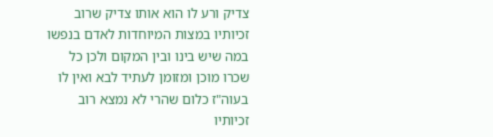צדיק ורע לו הוא אותו צדיק שרוב זכיותיו במצות המיוחדות לאדם בנפשו במה שיש בינו ובין המקום ולכן כל שכרו מוכן ומזומן לעתיד לבא ואין לו בעוה"ז כלום שהרי לא נמצא רוב זכיותיו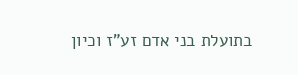בתועלת בני אדם זע"ז וכיון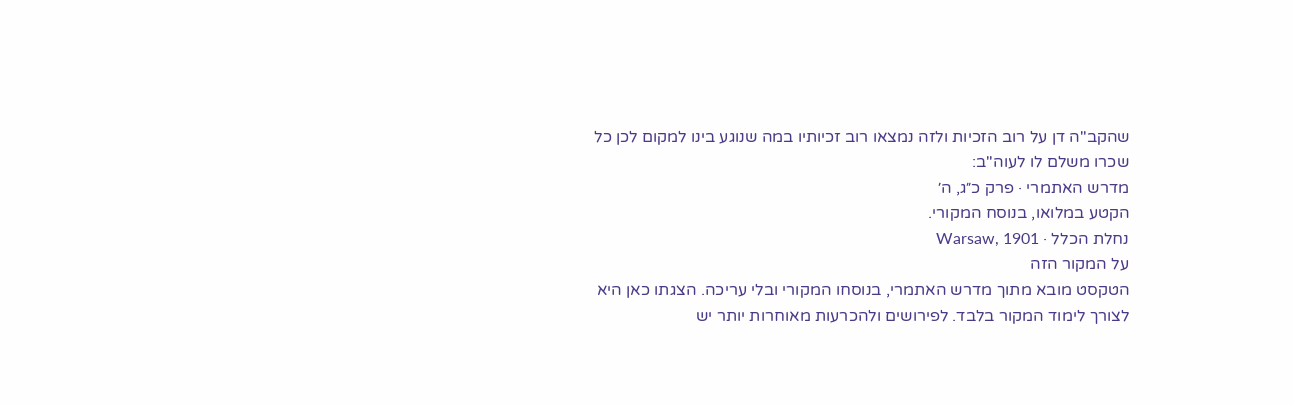שהקב"ה דן על רוב הזכיות ולזה נמצאו רוב זכיותיו במה שנוגע בינו למקום לכן כל שכרו משלם לו לעוה"ב:
מדרש האתמרי · פרק כ״ג, ה׳
הקטע במלואו, בנוסח המקורי.
נחלת הכלל · Warsaw, 1901
על המקור הזה
הטקסט מובא מתוך מדרש האתמרי, בנוסחו המקורי ובלי עריכה. הצגתו כאן היא לצורך לימוד המקור בלבד. לפירושים ולהכרעות מאוחרות יותר יש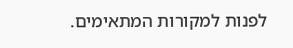לפנות למקורות המתאימים.